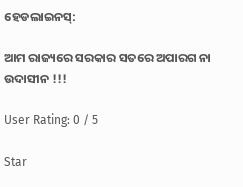ହେଡଲାଇନସ୍:

ଆମ ରାଜ୍ୟରେ ସରକାର ସତରେ ଅପାରଗ ନା ଉଦାସୀନ !!!

User Rating: 0 / 5

Star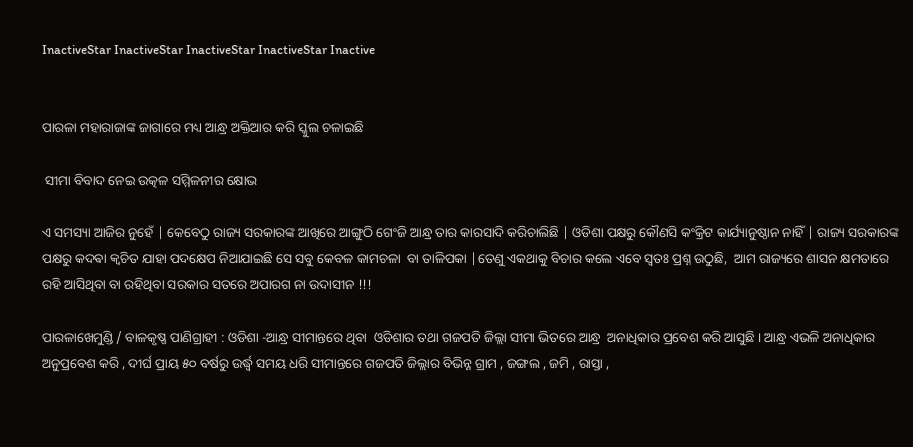InactiveStar InactiveStar InactiveStar InactiveStar Inactive


ପାରଳା ମହାରାଜାଙ୍କ ଜାଗାରେ ମଧ୍ୟ ଆନ୍ଧ୍ର ଅକ୍ତିଆର କରି ସ୍କୁଲ ଚଳାଇଛି

 ସୀମା ବିବାଦ ନେଇ ଉତ୍କଳ ସମ୍ମିଳନୀର କ୍ଷୋଭ

ଏ ସମସ୍ୟା ଆଜିର ନୁହେଁ | କେବେଠୁ ରାଜ୍ୟ ସରକାରଙ୍କ ଆଖିରେ ଆଙ୍ଗୁଠି ଗେଂଜି ଆନ୍ଧ୍ର ତାର କାରସାଦି କରିଚାଲିଛି | ଓଡିଶା ପକ୍ଷରୁ କୌଣସି କଂକ୍ରିଟ କାର୍ଯ୍ୟାନୁଷ୍ଠାନ ନାହିଁ | ରାଜ୍ୟ ସରକାରଙ୍କ ପକ୍ଷରୁ କଦଵା କ୍ଵଚିତ ଯାହା ପଦକ୍ଷେପ ନିଆଯାଇଛି ସେ ସବୁ କେବଳ କାମଚଳା  ବା ତାଳିପକା |ତେଣୁ ଏକଥାକୁ ବିଚାର କଲେ ଏବେ ସ୍ୱତଃ ପ୍ରଶ୍ନ ଉଠୁଛି,  ଆମ ରାଜ୍ୟରେ ଶାସନ କ୍ଷମତାରେ ରହି ଆସିଥିବା ବା ରହିଥିବା ସରକାର ସତରେ ଅପାରଗ ନା ଉଦାସୀନ !!!

ପାରଳାଖେମୁଣ୍ଡି / ବାଳକୃଷ୍ଣ ପାଣିଗ୍ରାହୀ : ଓଡିଶା -ଆନ୍ଧ୍ର ସୀମାନ୍ତରେ ଥିବା  ଓଡିଶାର ତଥା ଗଜପତି ଜିଲ୍ଲା ସୀମା ଭିତରେ ଆନ୍ଧ୍ର  ଅନାଧିକାର ପ୍ରବେଶ କରି ଆସୁଛି । ଆନ୍ଧ୍ର ଏଭଳି ଅନାଧିକାର ଅନୁପ୍ରବେଶ କରି , ଦୀର୍ଘ ପ୍ରାୟ ୫୦ ବର୍ଷରୁ ଉର୍ଦ୍ଧ୍ବ ସମୟ ଧରି ସୀମାନ୍ତରେ ଗଜପତି ଜିଲ୍ଲାର ବିଭିନ୍ନ ଗ୍ରାମ , ଜଙ୍ଗଲ , ଜମି , ରାସ୍ତା ,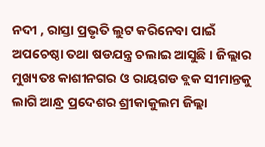ନଦୀ , ରାସ୍ତା ପ୍ରଭୃତି ଲୁଟ କରିନେବା ପାଇଁ ଅପଚେଷ୍ଠା ତଥା ଷଡଯନ୍ତ୍ର ଚଲାଇ ଆସୁଛି । ଜିଲ୍ଲାର ମୁଖ୍ୟତଃ କାଶୀନଗର ଓ ରାୟଗଡ ବ୍ଲକ ସୀମାନ୍ତକୁ ଲାଗି ଆନ୍ଧ୍ର ପ୍ରଦେଶର ଶ୍ରୀକାକୁଲମ ଜିଲ୍ଲା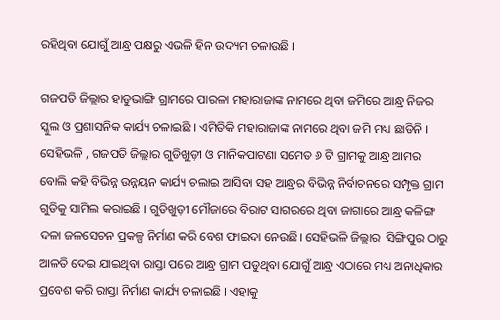ରହିଥିବା ଯୋଗୁଁ ଆନ୍ଧ୍ର ପକ୍ଷରୁ ଏଭଳି ହିନ ଉଦ୍ୟମ ଚଳାଉଛି ।

ଗଜପତି ଜିଲ୍ଲାର ହାଡୁଭାଙ୍ଗି ଗ୍ରାମରେ ପାରଳା ମହାରାଜାଙ୍କ ନାମରେ ଥିବା ଜମିରେ ଆନ୍ଧ୍ର ନିଜର ସ୍କୁଲ ଓ ପ୍ରଶାସନିକ କାର୍ଯ୍ୟ ଚଳାଇଛି । ଏମିତିକି ମହାରାଜାଙ୍କ ନାମରେ ଥିବା ଜମି ମଧ୍ୟ ଛାଡିନି ।  ସେହିଭଳି , ଗଜପତି ଜିଲ୍ଲାର ଗୁଡିଖୁଡ଼ୀ ଓ ମାନିକପାଟଣା ସମେତ ୬ ଟି ଗ୍ରାମକୁ ଆନ୍ଧ୍ର ଆମର ବୋଲି କହି ବିଭିନ୍ନ ଉନ୍ନୟନ କାର୍ଯ୍ୟ ଚଲାଇ ଆସିବା ସହ ଆନ୍ଧ୍ରର ବିଭିନ୍ନ ନିର୍ବାଚନରେ ସମ୍ପୃକ୍ତ ଗ୍ରାମ ଗୁଡିକୁ ସାମିଲ କରାଇଛି । ଗୁଡିଖୁଡ଼ୀ ମୌଜାରେ ବିରାଟ ସାଗରରେ ଥିବା ଜାଗାରେ ଆନ୍ଧ୍ର କଳିଙ୍ଗ ଦଳା ଜଳସେଚନ ପ୍ରକଳ୍ପ ନିର୍ମାଣ କରି ବେଶ ଫାଇଦା ନେଉଛି। ସେହିଭଳି ଜିଲ୍ଲାର  ସିଙ୍ଗିପୁର ଠାରୁ ଆଳତି ଦେଇ ଯାଇଥିବା ରାସ୍ତା ପରେ ଆନ୍ଧ୍ର ଗ୍ରାମ ପଡୁଥିବା ଯୋଗୁଁ ଆନ୍ଧ୍ର ଏଠାରେ ମଧ୍ୟ ଅନାଧିକାର ପ୍ରବେଶ କରି ରାସ୍ତା ନିର୍ମାଣ କାର୍ଯ୍ୟ ଚଳାଇଛି । ଏହାକୁ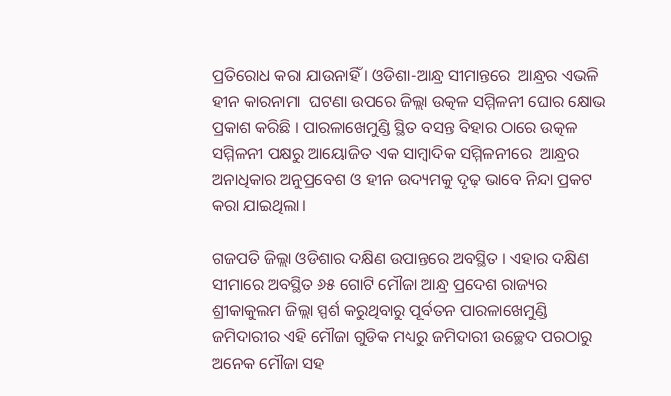ପ୍ରତିରୋଧ କରା ଯାଉନାହିଁ । ଓଡିଶା-ଆନ୍ଧ୍ର ସୀମାନ୍ତରେ  ଆନ୍ଧ୍ରର ଏଭଳି ହୀନ କାରନାମା  ଘଟଣା ଉପରେ ଜିଲ୍ଲା ଉତ୍କଳ ସମ୍ମିଳନୀ ଘୋର କ୍ଷୋଭ ପ୍ରକାଶ କରିଛି । ପାରଳାଖେମୁଣ୍ଡି ସ୍ଥିତ ବସନ୍ତ ବିହାର ଠାରେ ଉତ୍କଳ ସମ୍ମିଳନୀ ପକ୍ଷରୁ ଆୟୋଜିତ ଏକ ସାମ୍ବାଦିକ ସମ୍ମିଳନୀରେ  ଆନ୍ଧ୍ରର ଅନାଧିକାର ଅନୁପ୍ରବେଶ ଓ ହୀନ ଉଦ୍ୟମକୁ ଦୃଢ଼ ଭାବେ ନିନ୍ଦା ପ୍ରକଟ କରା ଯାଇଥିଲା।

ଗଜପତି ଜିଲ୍ଲା ଓଡିଶାର ଦକ୍ଷିଣ ଉପାନ୍ତରେ ଅବସ୍ଥିତ । ଏହାର ଦକ୍ଷିଣ ସୀମାରେ ଅବସ୍ଥିତ ୬୫ ଗୋଟି ମୌଜା ଆନ୍ଧ୍ର ପ୍ରଦେଶ ରାଜ୍ୟର ଶ୍ରୀକାକୁଲମ ଜିଲ୍ଲା ସ୍ପର୍ଶ କରୁଥିବାରୁ ପୂର୍ବତନ ପାରଳାଖେମୁଣ୍ଡି ଜମିଦାରୀର ଏହି ମୌଜା ଗୁଡିକ ମଧ୍ୟରୁ ଜମିଦାରୀ ଉଚ୍ଛେଦ ପରଠାରୁ ଅନେକ ମୌଜା ସହ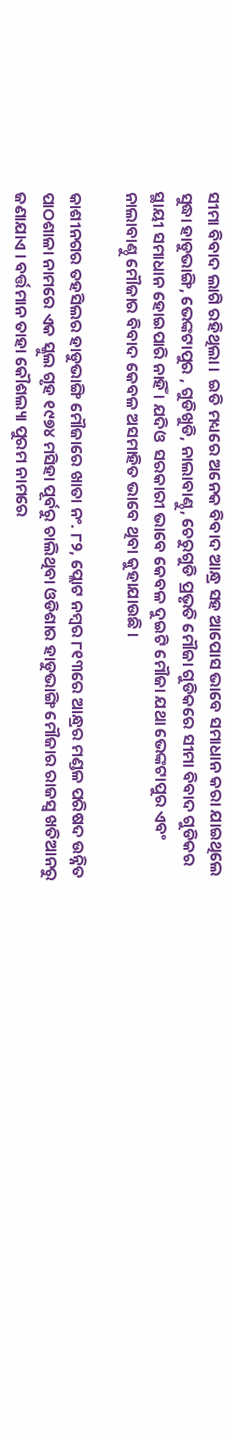ସୀମା ବିବାଦ ଲାଗି ରହିଥିଲା ।  ଇତି ମଧ୍ୟରେ ଅନେକ ବିବାଦ ଆନ୍ଧ୍ର ସହ ଆପୋସ ଭାବେ ସମାଧାନ କରା ଯାଇଥିଲେ ସୁଦ୍ଧା ହାଡୁଭାଙ୍ଗି, ଭେଙ୍କଟାପୁର , ଗୁଡିଖୁଡି, ନାଲାବାଣ୍ଠୁ, ଚେରୁଗୁଡି ପ୍ରଭୃତି ମୌଜା ଗୁଡିକରେ ସୀମା ବିବାଦ ଗୁଡିକର ସ୍ଥାୟୀ ସମାଧାନ ହୋଇପାରି ନାହିଁ । ଯଦିଓ  ସରକାରୀ ଭାବେ କେବଳ ଦୁଇଟି ମୌଜା ଯଥା ଭେଙ୍କଟାପୁର ଏବଂ ନାଲାବାଣ୍ଠୁ ମୌଜାର ବିବାଦ କେବଳ ଅସମାହିତ ଭାବେ ଥିବା କୁହାଯାଉଛି ।

କାଶୀନଗର ତହସିଲର ହାଡୁଭାଙ୍ଗି ମୌଜାରେ ଖାତା ନଂ. ୮୨, ପ୍ଲୋଟ ନମ୍ବର ୮୧୩ରେ ଆନ୍ଧ୍ରର ମଣ୍ଡଳ ପରିଷଦ ଉନ୍ନିତ ପାଠଶାଳା ନାମରେ ଏକ ସ୍କୁଲ ଗୃହ ୧୯୭୪ ମସିହା ପୂର୍ବରୁ ଚାଲିଥିବା ଓଡିଶାର ହାଡୁଭାଙ୍ଗି ମୌଜାର ରାଜସ୍ୱ ଖତିଆନରୁ ଜଣାଯାଏ । ବର୍ତ୍ତମାନ ତାହା କୌଶଲ୍ୟା ପୁରମ ନାମରେ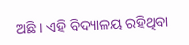ଅଛି । ଏହି ବିଦ୍ୟାଳୟ ରହିଥିବା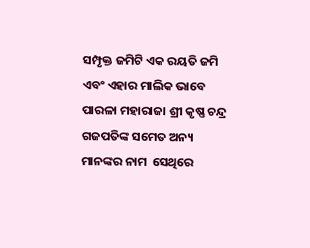ସମ୍ପୃକ୍ତ ଜମିଟି ଏକ ରୟତି ଜମି ଏବଂ ଏହାର ମାଲିକ ଭାବେ ପାରଳା ମହାରାଜା ଶ୍ରୀ କୃଷ୍ଣ ଚନ୍ଦ୍ର ଗଜପତିଙ୍କ ସମେତ ଅନ୍ୟ ମାନଙ୍କର ନାମ  ସେଥିରେ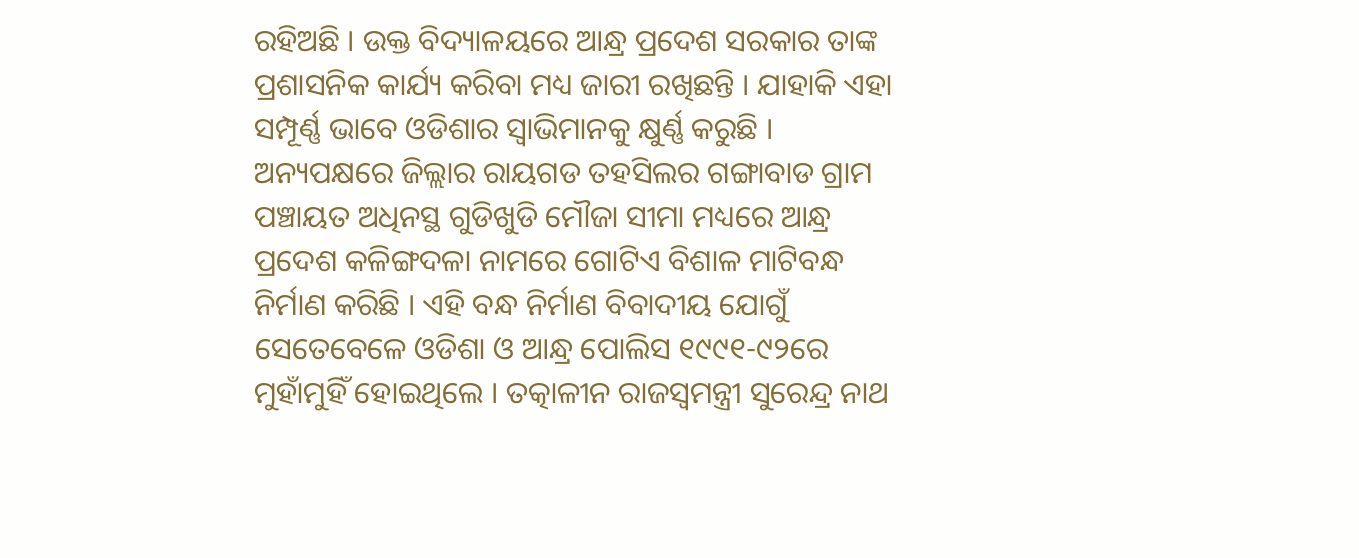ରହିଅଛି । ଉକ୍ତ ବିଦ୍ୟାଳୟରେ ଆନ୍ଧ୍ର ପ୍ରଦେଶ ସରକାର ତାଙ୍କ ପ୍ରଶାସନିକ କାର୍ଯ୍ୟ କରିବା ମଧ୍ୟ ଜାରୀ ରଖିଛନ୍ତି । ଯାହାକି ଏହା ସମ୍ପୂର୍ଣ୍ଣ ଭାବେ ଓଡିଶାର ସ୍ୱାଭିମାନକୁ କ୍ଷୁର୍ଣ୍ଣ କରୁଛି ।  ଅନ୍ୟପକ୍ଷରେ ଜିଲ୍ଲାର ରାୟଗଡ ତହସିଲର ଗଙ୍ଗାବାଡ ଗ୍ରାମ ପଞ୍ଚାୟତ ଅଧିନସ୍ଥ ଗୁଡିଖୁଡି ମୌଜା ସୀମା ମଧ୍ୟରେ ଆନ୍ଧ୍ର ପ୍ରଦେଶ କଳିଙ୍ଗଦଳା ନାମରେ ଗୋଟିଏ ବିଶାଳ ମାଟିବନ୍ଧ ନିର୍ମାଣ କରିଛି । ଏହି ବନ୍ଧ ନିର୍ମାଣ ବିବାଦୀୟ ଯୋଗୁଁ ସେତେବେଳେ ଓଡିଶା ଓ ଆନ୍ଧ୍ର ପୋଲିସ ୧୯୯୧-୯୨ରେ ମୁହାଁମୁହିଁ ହୋଇଥିଲେ । ତତ୍କାଳୀନ ରାଜସ୍ୱମନ୍ତ୍ରୀ ସୁରେନ୍ଦ୍ର ନାଥ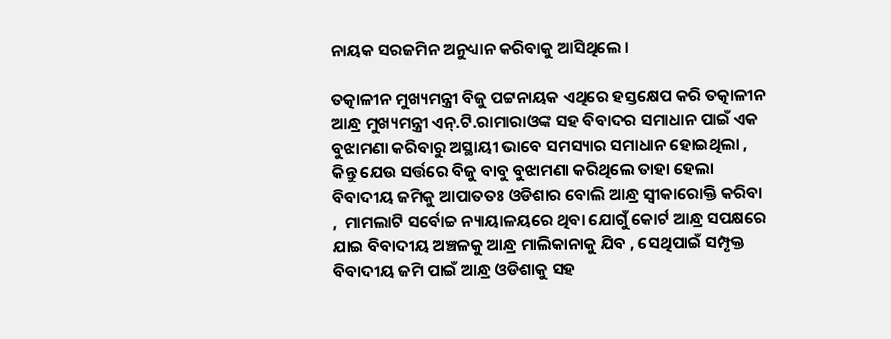ନାୟକ ସରଜମିନ ଅନୁଧ୍ୟାନ କରିବାକୁ ଆସିଥିଲେ ।

ତତ୍କାଳୀନ ମୁଖ୍ୟମନ୍ତ୍ରୀ ବିଜୁ ପଟ୍ଟନାୟକ ଏଥିରେ ହସ୍ତକ୍ଷେପ କରି ତତ୍କାଳୀନ ଆନ୍ଧ୍ର ମୁଖ୍ୟମନ୍ତ୍ରୀ ଏନ୍‌.ଟି.ରାମାରାଓଙ୍କ ସହ ବିବାଦର ସମାଧାନ ପାଇଁ ଏକ ବୁଝାମଣା କରିବାରୁ ଅସ୍ଥାୟୀ ଭାବେ ସମସ୍ୟାର ସମାଧାନ ହୋଇଥିଲା , କିନ୍ତୁ ଯେଉ ସର୍ତ୍ତରେ ବିଜୁ ବାବୁ ବୁଝାମଣା କରିଥିଲେ ତାହା ହେଲା ବିବାଦୀୟ ଜମିକୁ ଆପାତତଃ ଓଡିଶାର ବୋଲି ଆନ୍ଧ୍ର ସ୍ୱୀକାରୋକ୍ତି କରିବା ,  ମାମଲାଟି ସର୍ବୋଚ୍ଚ ନ୍ୟାୟାଳୟରେ ଥିବା ଯୋଗୁଁ କୋର୍ଟ ଆନ୍ଧ୍ର ସପକ୍ଷରେ ଯାଇ ବିବାଦୀୟ ଅଞ୍ଚଳକୁ ଆନ୍ଧ୍ର ମାଲିକାନାକୁ ଯିବ , ସେଥିପାଇଁ ସମ୍ପୃକ୍ତ ବିବାଦୀୟ ଜମି ପାଇଁ ଆନ୍ଧ୍ର ଓଡିଶାକୁ ସହ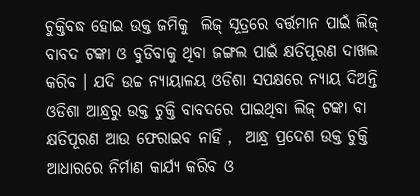ଚୁକ୍ତିବଦ୍ଧ ହୋଇ ଉକ୍ତ ଜମିକୁ  ଲିଜ୍ ସୂତ୍ରରେ ବର୍ତ୍ତମାନ ପାଇଁ ଲିଜ୍ ବାବଦ ଟଙ୍କା ଓ ବୁଡିବାକୁ ଥିବା ଜଙ୍ଗଲ ପାଇଁ କ୍ଷତିପୂରଣ ଦାଖଲ କରିବ । ଯଦି ଉଚ୍ଚ ନ୍ୟାୟାଳୟ ଓଡିଶା ସପକ୍ଷରେ ନ୍ୟାୟ ଦିଅନ୍ତି ଓଡିଶା ଆନ୍ଧ୍ରରୁ ଉକ୍ତ ଚୁକ୍ତି ବାବଦରେ ପାଇଥିବା ଲିଜ୍ ଟଙ୍କା ବା କ୍ଷତିପୂରଣ ଆଉ ଫେରାଇବ ନାହିଁ ,  ଆନ୍ଧ୍ର ପ୍ରଦେଶ ଉକ୍ତ ଚୁକ୍ତି ଆଧାରରେ ନିର୍ମାଣ କାର୍ଯ୍ୟ କରିବ ଓ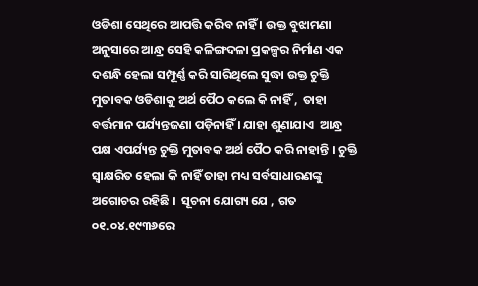ଓଡିଶା ସେଥିରେ ଆପତ୍ତି କରିବ ନାହିଁ । ଉକ୍ତ ବୁଝାମଣା ଅନୁସାରେ ଆନ୍ଧ୍ର ସେହି କଳିଙ୍ଗଦଳା ପ୍ରକଳ୍ପର ନିର୍ମାଣ ଏକ ଦଶନ୍ଧି ହେଲା ସମ୍ପୂର୍ଣ୍ଣ କରି ସାରିଥିଲେ ସୁଦ୍ଧା ଉକ୍ତ ଚୁକ୍ତି ମୁତାବକ ଓଡିଶାକୁ ଅର୍ଥ ପୈଠ କଲେ କି ନାହିଁ ,  ତାହା ବର୍ତ୍ତମାନ ପର୍ଯ୍ୟନ୍ତଜଣା ପଡ଼ିନାହିଁ । ଯାହା ଶୁଣାଯାଏ  ଆନ୍ଧ୍ର ପକ୍ଷ ଏପର୍ଯ୍ୟନ୍ତ ଚୁକ୍ତି ମୁତାବକ ଅର୍ଥ ପୈଠ କରି ନାହାନ୍ତି । ଚୁକ୍ତି ସ୍ୱାକ୍ଷରିତ ହେଲା କି ନାହିଁ ତାହା ମଧ୍ୟ ସର୍ବସାଧାରଣଙ୍କୁ ଅଗୋଚର ରହିଛି ।  ସୂଚନା ଯୋଗ୍ୟ ଯେ , ଗତ ୦୧.୦୪.୧୯୩୬ରେ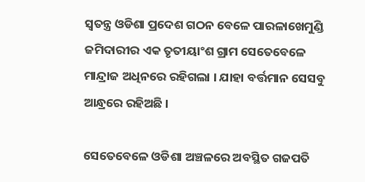ସ୍ୱତନ୍ତ୍ର ଓଡିଶା ପ୍ରଦେଶ ଗଠନ ବେଳେ ପାରଳାଖେମୁଣ୍ଡି ଜମିଦାରୀର ଏକ ତୃତୀୟାଂଶ ଗ୍ରାମ ସେତେବେଳେ ମାନ୍ଦ୍ରାଜ ଅଧିନରେ ରହିଗଲା । ଯାହା ବର୍ତ୍ତମାନ ସେସବୁ ଆନ୍ଧ୍ରରେ ରହିଅଛି ।

ସେତେବେଳେ ଓଡିଶା ଅଞ୍ଚଳରେ ଅବସ୍ଥିତ ଗଜପତି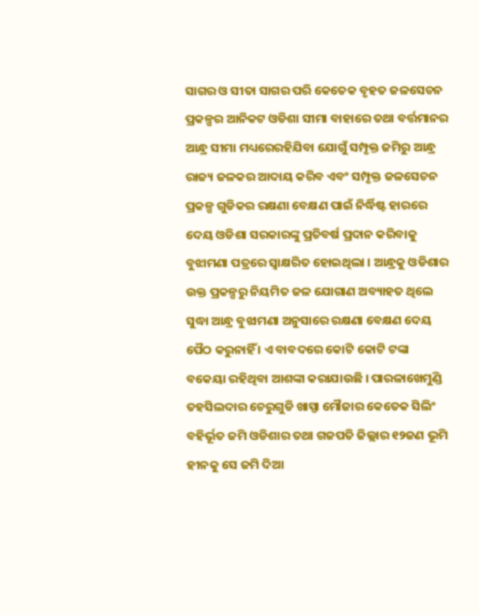ସାଗର ଓ ସୀତା ସାଗର ପରି କେତେକ ବୃହତ ଜଳସେଚନ ପ୍ରକଳ୍ପର ଆନିକଟ ଓଡିଶା ସୀମା ବାହାରେ ତଥା ବର୍ତ୍ତମାନର ଆନ୍ଧ୍ର ସୀମା ମଧ୍ୟରେରହିଯିବା ଯୋଗୁଁ ସମ୍ପୃକ୍ତ ଜମିରୁ ଆନ୍ଧ୍ର ରାଜ୍ୟ ଜଳକର ଆଦାୟ କରିବ ଏବଂ ସମ୍ପୃକ୍ତ ଜଳସେଚନ ପ୍ରକଳ୍ପ ଗୁଡିକର ରକ୍ଷଣା ବେକ୍ଷଣ ପାଇଁ ନିର୍ଦ୍ଧିଷ୍ଟ ହାରରେ ଦେୟ ଓଡିଶା ସରକାରଙ୍କୁ ପ୍ରତିବର୍ଷ ପ୍ରଦାନ କରିବାକୁ ବୁଝାମଣା ପତ୍ରରେ ସ୍ୱାକ୍ଷରିତ ହୋଇଥିଲା । ଆନ୍ଧ୍ରକୁ ଓଡିଶାର ଉକ୍ତ ପ୍ରକଳ୍ପରୁ ନିୟମିତ ଜଳ ଯୋଗାଣ ଅବ୍ୟାହତ ଥିଲେ ସୁଦ୍ଧା ଆନ୍ଧ୍ର ବୁଝାମଣା ଅନୁସାରେ ରକ୍ଷଣା ବେକ୍ଷଣ ଦେୟ ପୈଠ କରୁନାହିଁ । ଏ ବାବଦରେ କୋଟି କୋଟି ଟଙ୍କା ବକେୟା ରହିଥିବା ଆଶଙ୍କା କରାଯାଉଛି । ପାରଳାଖେମୁଣ୍ଡି ତହସିଲଦାର ଚେରୁଗୁଡି ଖାସ୍ପା ମୌଜାର କେତେକ ସିଲିଂ ବହିର୍ଭୂତ ଜମି ଓଡିଶାର ତଥା ଗଜପତି ଜିଲ୍ଲାର ୧୨ଜଣ ଭୂମି ହୀନକୁ ସେ ଜମି ଦିଆ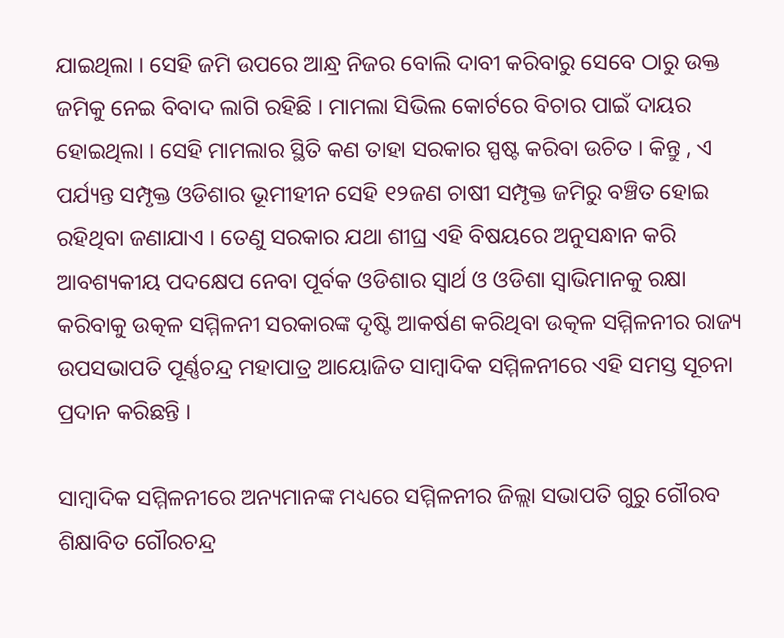ଯାଇଥିଲା । ସେହି ଜମି ଉପରେ ଆନ୍ଧ୍ର ନିଜର ବୋଲି ଦାବୀ କରିବାରୁ ସେବେ ଠାରୁ ଉକ୍ତ ଜମିକୁ ନେଇ ବିବାଦ ଲାଗି ରହିଛି । ମାମଲା ସିଭିଲ କୋର୍ଟରେ ବିଚାର ପାଇଁ ଦାୟର ହୋଇଥିଲା । ସେହି ମାମଲାର ସ୍ଥିତି କଣ ତାହା ସରକାର ସ୍ପଷ୍ଟ କରିବା ଉଚିତ । କିନ୍ତୁ , ଏ ପର୍ଯ୍ୟନ୍ତ ସମ୍ପୃକ୍ତ ଓଡିଶାର ଭୂମୀହୀନ ସେହି ୧୨ଜଣ ଚାଷୀ ସମ୍ପୃକ୍ତ ଜମିରୁ ବଞ୍ଚିତ ହୋଇ ରହିଥିବା ଜଣାଯାଏ । ତେଣୁ ସରକାର ଯଥା ଶୀଘ୍ର ଏହି ବିଷୟରେ ଅନୁସନ୍ଧାନ କରି ଆବଶ୍ୟକୀୟ ପଦକ୍ଷେପ ନେବା ପୂର୍ବକ ଓଡିଶାର ସ୍ୱାର୍ଥ ଓ ଓଡିଶା ସ୍ୱାଭିମାନକୁ ରକ୍ଷା କରିବାକୁ ଉତ୍କଳ ସମ୍ମିଳନୀ ସରକାରଙ୍କ ଦୃଷ୍ଟି ଆକର୍ଷଣ କରିଥିବା ଉତ୍କଳ ସମ୍ମିଳନୀର ରାଜ୍ୟ ଉପସଭାପତି ପୂର୍ଣ୍ଣଚନ୍ଦ୍ର ମହାପାତ୍ର ଆୟୋଜିତ ସାମ୍ବାଦିକ ସମ୍ମିଳନୀରେ ଏହି ସମସ୍ତ ସୂଚନା ପ୍ରଦାନ କରିଛନ୍ତି ।

ସାମ୍ବାଦିକ ସମ୍ମିଳନୀରେ ଅନ୍ୟମାନଙ୍କ ମଧ୍ୟରେ ସମ୍ମିଳନୀର ଜିଲ୍ଲା ସଭାପତି ଗୁରୁ ଗୌରବ ଶିକ୍ଷାବିତ ଗୌରଚନ୍ଦ୍ର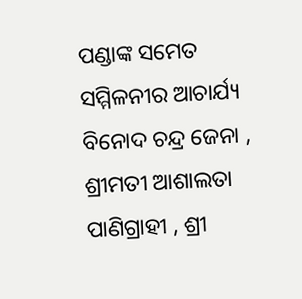ପଣ୍ଡାଙ୍କ ସମେତ ସମ୍ମିଳନୀର ଆଚାର୍ଯ୍ୟ ବିନୋଦ ଚନ୍ଦ୍ର ଜେନା , ଶ୍ରୀମତୀ ଆଶାଲତା ପାଣିଗ୍ରାହୀ , ଶ୍ରୀ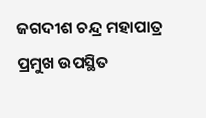ଜଗଦୀଶ ଚନ୍ଦ୍ର ମହାପାତ୍ର ପ୍ରମୁଖ ଉପସ୍ଥିତ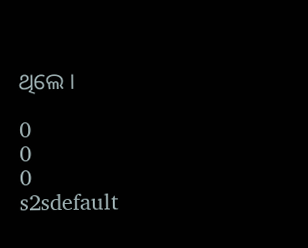ଥିଲେ ।

0
0
0
s2sdefault